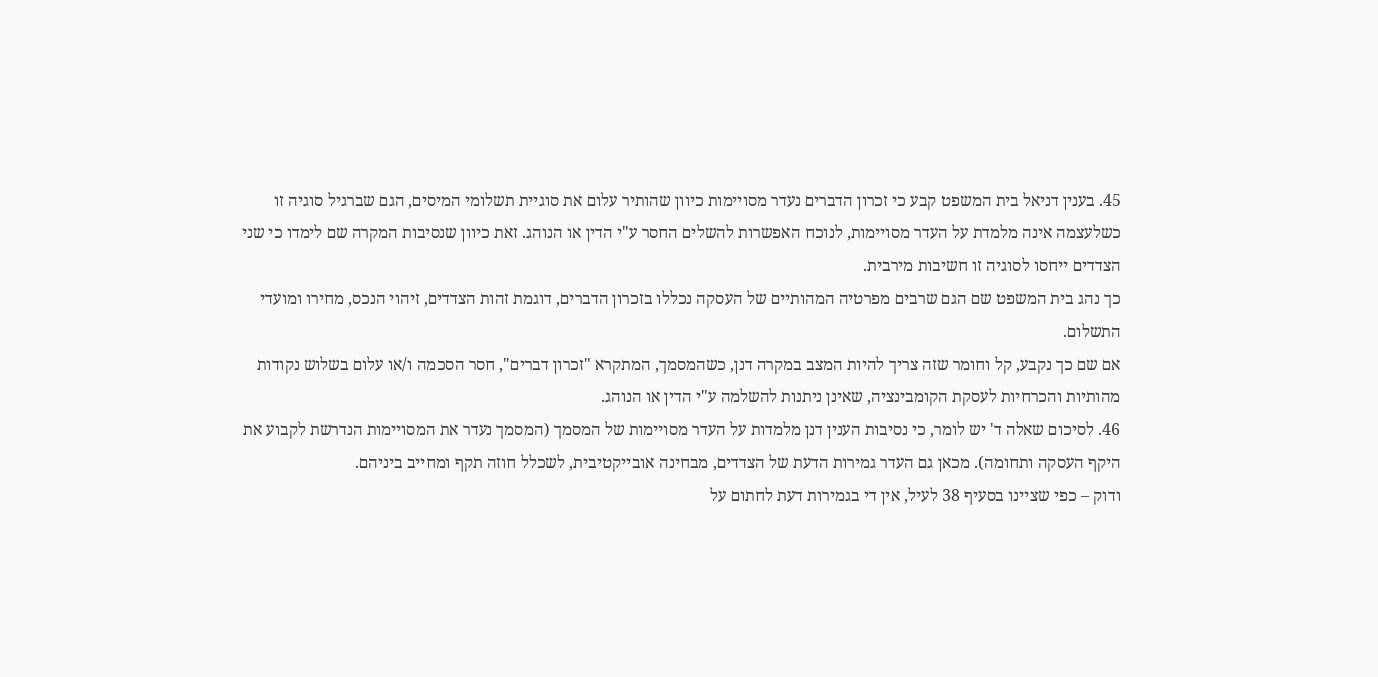45. בענין דניאל בית המשפט קבע כי זכרון הדברים נעדר מסויימות כיוון שהותיר עלום את סוגיית תשלומי המיסים, הגם שברגיל סוגיה זו כשלעצמה אינה מלמדת על העדר מסויימות, לנוכח האפשרות להשלים החסר ע"י הדין או הנוהג. זאת כיוון שנסיבות המקרה שם לימדו כי שני הצדדים ייחסו לסוגיה זו חשיבות מירבית.
כך נהג בית המשפט שם הגם שרבים מפרטיה המהותיים של העסקה נכללו בזכרון הדברים, דוגמת זהות הצדדים, זיהוי הנכס, מחירו ומועדי התשלום.
אם שם כך נקבע, קל וחומר שזה צריך להיות המצב במקרה דנן, כשהמסמך, המתקרא "זכרון דברים", חסר הסכמה ו/או עלום בשלוש נקודות מהותיות והכרחיות לעסקת הקומבינציה, שאינן ניתנות להשלמה ע"י הדין או הנוהג.
46. לסיכום שאלה ד' יש לומר, כי נסיבות הענין דנן מלמדות על העדר מסויימות של המסמך (המסמך נעדר את המסויימות הנדרשת לקבוע את היקף העסקה ותחומה). מכאן גם העדר גמירות הדעת של הצדדים, מבחינה אובייקטיבית, לשכלל חוזה תקף ומחייב ביניהם.
ודוק – כפי שציינו בסעיף 38 לעיל, אין די בגמירות דעת לחתום על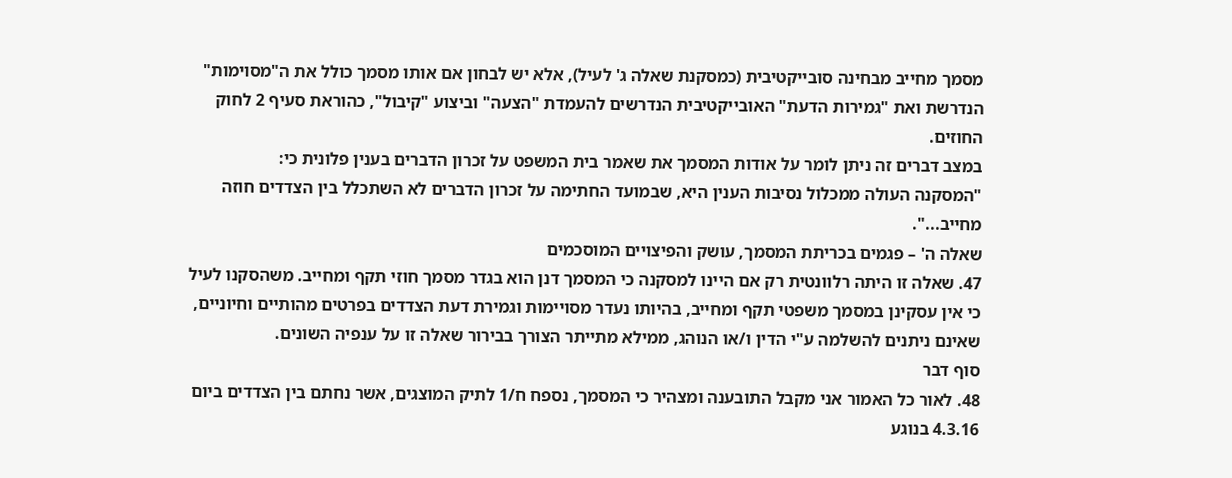מסמך מחייב מבחינה סובייקטיבית (כמסקנת שאלה ג' לעיל), אלא יש לבחון אם אותו מסמך כולל את ה"מסוימות" הנדרשת ואת "גמירות הדעת" האובייקטיבית הנדרשים להעמדת "הצעה" וביצוע "קיבול", כהוראת סעיף 2 לחוק החוזים.
במצב דברים זה ניתן לומר על אודות המסמך את שאמר בית המשפט על זכרון הדברים בענין פלונית כי:
"המסקנה העולה ממכלול נסיבות הענין היא, שבמועד החתימה על זכרון הדברים לא השתכלל בין הצדדים חוזה מחייב...".
שאלה ה' – פגמים בכריתת המסמך, עושק והפיצויים המוסכמים
47. שאלה זו היתה רלוונטית רק אם היינו למסקנה כי המסמך דנן הוא בגדר מסמך חוזי תקף ומחייב. משהסקנו לעיל כי אין עסקינן במסמך משפטי תקף ומחייב, בהיותו נעדר מסויימות וגמירת דעת הצדדים בפרטים מהותיים וחיוניים, שאינם ניתנים להשלמה ע"י הדין ו/או הנוהג, ממילא מתייתר הצורך בבירור שאלה זו על ענפיה השונים.
סוף דבר
48. לאור כל האמור אני מקבל התובענה ומצהיר כי המסמך, נספח ח/1 לתיק המוצגים, אשר נחתם בין הצדדים ביום 4.3.16 בנוגע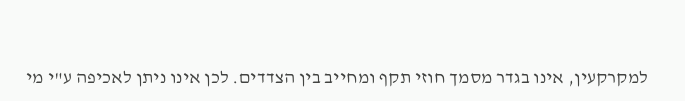למקרקעין, אינו בגדר מסמך חוזי תקף ומחייב בין הצדדים. לכן אינו ניתן לאכיפה ע"י מי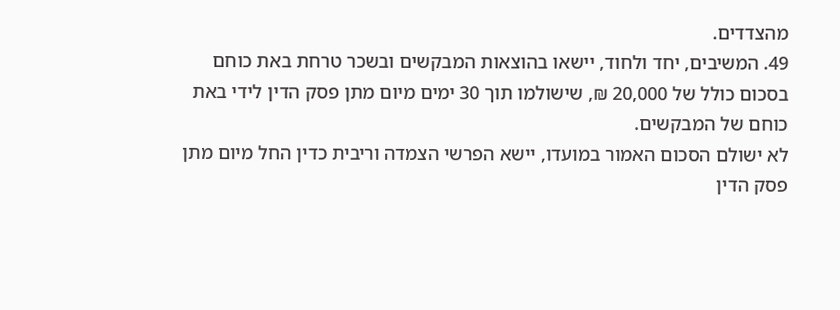מהצדדים.
49. המשיבים, יחד ולחוד, יישאו בהוצאות המבקשים ובשכר טרחת באת כוחם בסכום כולל של 20,000 ₪, שישולמו תוך 30 ימים מיום מתן פסק הדין לידי באת כוחם של המבקשים.
לא ישולם הסכום האמור במועדו, יישא הפרשי הצמדה וריבית כדין החל מיום מתן פסק הדין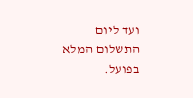ועד ליום התשלום המלא בפועל.